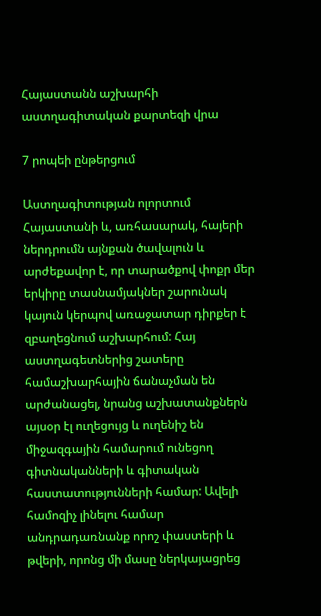Հայաստանն աշխարհի աստղագիտական քարտեզի վրա

7 րոպեի ընթերցում

Աստղագիտության ոլորտում Հայաստանի և, առհասարակ, հայերի ներդրումն այնքան ծավալուն և արժեքավոր է, որ տարածքով փոքր մեր երկիրը տասնամյակներ շարունակ կայուն կերպով առաջատար դիրքեր է զբաղեցնում աշխարհում: Հայ աստղագետներից շատերը համաշխարհային ճանաչման են արժանացել, նրանց աշխատանքներն այսօր էլ ուղեցույց և ուղենիշ են միջազգային համարում ունեցող գիտնականների և գիտական հաստատությունների համար: Ավելի համոզիչ լինելու համար անդրադառնանք որոշ փաստերի և թվերի, որոնց մի մասը ներկայացրեց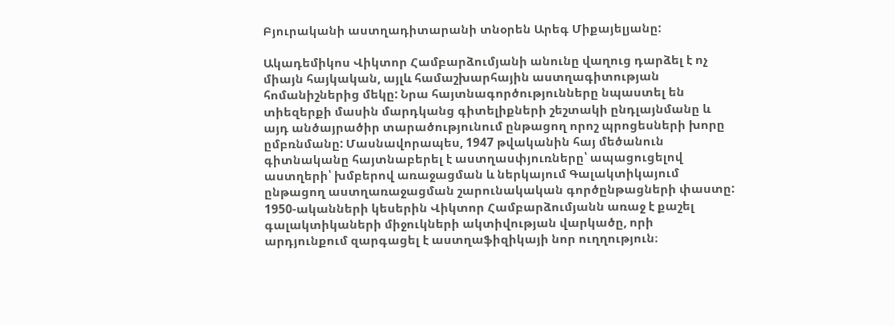Բյուրականի աստղադիտարանի տնօրեն Արեգ Միքայելյանը:

Ակադեմիկոս Վիկտոր Համբարձումյանի անունը վաղուց դարձել է ոչ միայն հայկական, այլև համաշխարհային աստղագիտության հոմանիշներից մեկը: Նրա հայտնագործությունները նպաստել են տիեզերքի մասին մարդկանց գիտելիքների շեշտակի ընդլայնմանը և այդ անծայրածիր տարածությունում ընթացող որոշ պրոցեսների խորը ըմբռնմանը: Մասնավորապես, 1947 թվականին հայ մեծանուն գիտնականը հայտնաբերել է աստղասփյուռները՝ ապացուցելով աստղերի՝ խմբերով առաջացման և ներկայում Գալակտիկայում ընթացող աստղառաջացման շարունակական գործընթացների փաստը: 1950-ականների կեսերին Վիկտոր Համբարձումյանն առաջ է քաշել գալակտիկաների միջուկների ակտիվության վարկածը, որի արդյունքում զարգացել է աստղաֆիզիկայի նոր ուղղություն։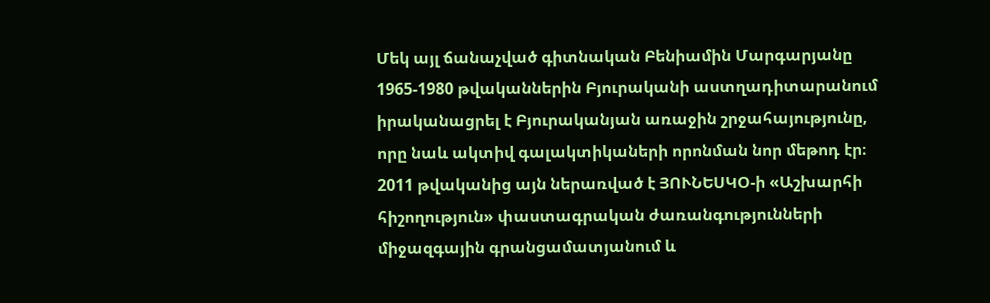Մեկ այլ ճանաչված գիտնական Բենիամին Մարգարյանը 1965-1980 թվականներին Բյուրականի աստղադիտարանում իրականացրել է Բյուրականյան առաջին շրջահայությունը, որը նաև ակտիվ գալակտիկաների որոնման նոր մեթոդ էր։ 2011 թվականից այն ներառված է ՅՈՒՆԵՍԿՕ-ի «Աշխարհի հիշողություն» փաստագրական ժառանգությունների միջազգային գրանցամատյանում և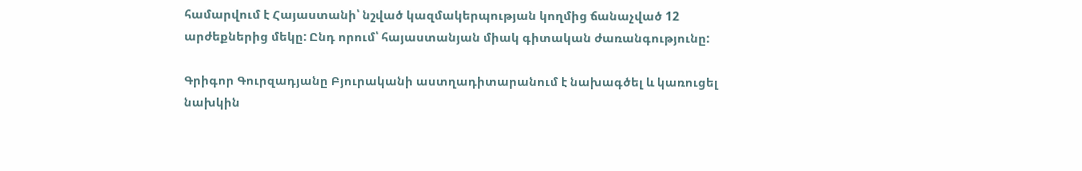համարվում է Հայաստանի՝ նշված կազմակերպության կողմից ճանաչված 12 արժեքներից մեկը: Ընդ որում՝ հայաստանյան միակ գիտական ժառանգությունը:

Գրիգոր Գուրզադյանը Բյուրականի աստղադիտարանում է նախագծել և կառուցել նախկին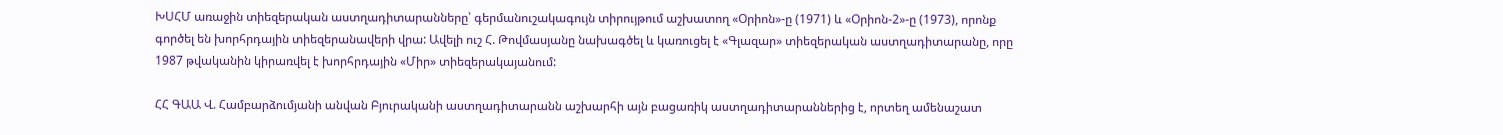ԽՍՀՄ առաջին տիեզերական աստղադիտարանները՝ գերմանուշակագույն տիրույթում աշխատող «Օրիոն»-ը (1971) և «Օրիոն-2»-ը (1973), որոնք գործել են խորհրդային տիեզերանավերի վրա: Ավելի ուշ Հ. Թովմասյանը նախագծել և կառուցել է «Գլազար» տիեզերական աստղադիտարանը, որը 1987 թվականին կիրառվել է խորհրդային «Միր» տիեզերակայանում:

ՀՀ ԳԱԱ Վ. Համբարձումյանի անվան Բյուրականի աստղադիտարանն աշխարհի այն բացառիկ աստղադիտարաններից է, որտեղ ամենաշատ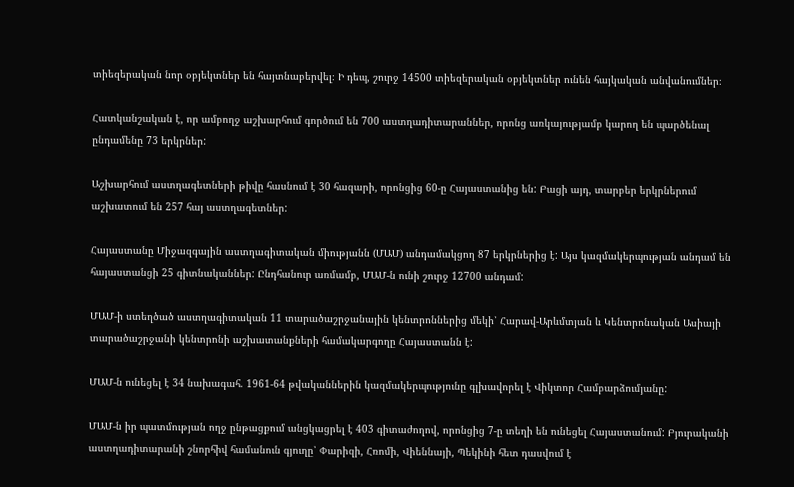տիեզերական նոր օբյեկտներ են հայտնաբերվել։ Ի դեպ, շուրջ 14500 տիեզերական օբյեկտներ ունեն հայկական անվանումներ։

Հատկանշական է, որ ամբողջ աշխարհում գործում են 700 աստղադիտարաններ, որոնց առկայությամբ կարող են պարծենալ ընդամենը 73 երկրներ:

Աշխարհում աստղագետների թիվը հասնում է 30 հազարի, որոնցից 60-ը Հայաստանից են: Բացի այդ, տարբեր երկրներում աշխատում են 257 հայ աստղագետներ:

Հայաստանը Միջազգային աստղագիտական միությանն (ՄԱՄ) անդամակցող 87 երկրներից է: Այս կազմակերպության անդամ են հայաստանցի 25 գիտնականներ: Ընդհանուր առմամբ, ՄԱՄ-ն ունի շուրջ 12700 անդամ:

ՄԱՄ-ի ստեղծած աստղագիտական 11 տարածաշրջանային կենտրոններից մեկի՝ Հարավ-Արևմտյան և Կենտրոնական Ասիայի տարածաշրջանի կենտրոնի աշխատանքների համակարգողը Հայաստանն է:

ՄԱՄ-ն ունեցել է 34 նախագահ. 1961-64 թվականներին կազմակերպությունը գլխավորել է Վիկտոր Համբարձումյանը:

ՄԱՄ-ն իր պատմության ողջ ընթացքում անցկացրել է 403 գիտաժողով, որոնցից 7-ը տեղի են ունեցել Հայաստանում: Բյուրականի աստղադիտարանի շնորհիվ համանուն գյուղը՝ Փարիզի, Հռոմի, Վիեննայի, Պեկինի հետ դասվում է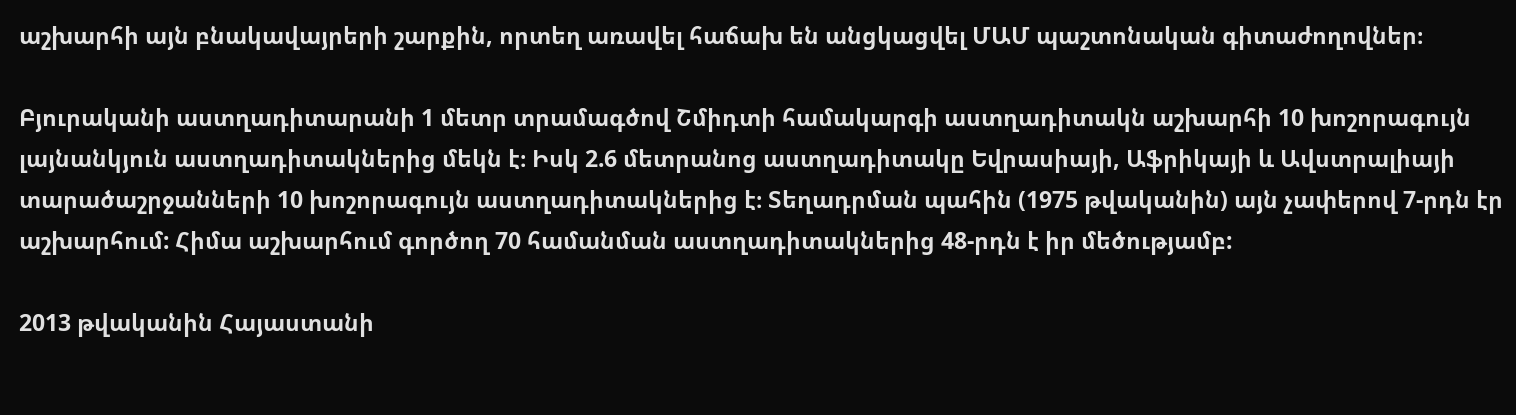աշխարհի այն բնակավայրերի շարքին, որտեղ առավել հաճախ են անցկացվել ՄԱՄ պաշտոնական գիտաժողովներ։

Բյուրականի աստղադիտարանի 1 մետր տրամագծով Շմիդտի համակարգի աստղադիտակն աշխարհի 10 խոշորագույն լայնանկյուն աստղադիտակներից մեկն է։ Իսկ 2.6 մետրանոց աստղադիտակը Եվրասիայի, Աֆրիկայի և Ավստրալիայի տարածաշրջանների 10 խոշորագույն աստղադիտակներից է։ Տեղադրման պահին (1975 թվականին) այն չափերով 7-րդն էր աշխարհում: Հիմա աշխարհում գործող 70 համանման աստղադիտակներից 48-րդն է իր մեծությամբ:

2013 թվականին Հայաստանի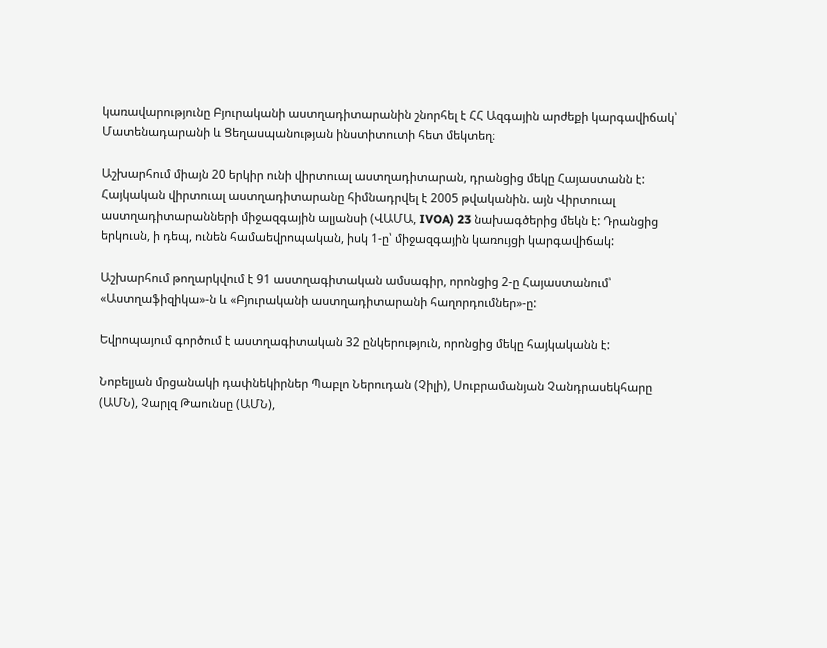կառավարությունը Բյուրականի աստղադիտարանին շնորհել է ՀՀ Ազգային արժեքի կարգավիճակ՝ Մատենադարանի և Ցեղասպանության ինստիտուտի հետ մեկտեղ։

Աշխարհում միայն 20 երկիր ունի վիրտուալ աստղադիտարան, դրանցից մեկը Հայաստանն է: Հայկական վիրտուալ աստղադիտարանը հիմնադրվել է 2005 թվականին. այն Վիրտուալ աստղադիտարանների միջազգային ալյանսի (ՎԱՄԱ, IVOA) 23 նախագծերից մեկն է: Դրանցից երկուսն, ի դեպ, ունեն համաեվրոպական, իսկ 1-ը՝ միջազգային կառույցի կարգավիճակ:

Աշխարհում թողարկվում է 91 աստղագիտական ամսագիր, որոնցից 2-ը Հայաստանում՝ «Աստղաֆիզիկա»-ն և «Բյուրականի աստղադիտարանի հաղորդումներ»-ը:

Եվրոպայում գործում է աստղագիտական 32 ընկերություն, որոնցից մեկը հայկականն է:

Նոբելյան մրցանակի դափնեկիրներ Պաբլո Ներուդան (Չիլի), Սուբրամանյան Չանդրասեկհարը (ԱՄՆ), Չարլզ Թաունսը (ԱՄՆ),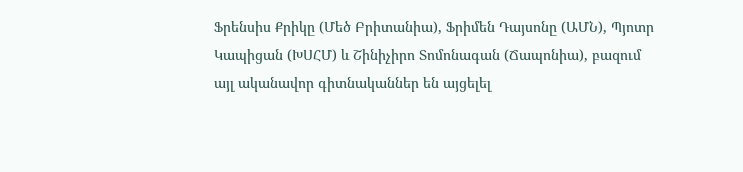Ֆրենսիս Քրիկը (Մեծ Բրիտանիա), Ֆրիմեն Դայսոնը (ԱՄՆ), Պյոտր Կապիցան (ԽՍՀՄ) և Շինիչիրո Տոմոնագան (Ճապոնիա), բազում այլ ականավոր գիտնականներ են այցելել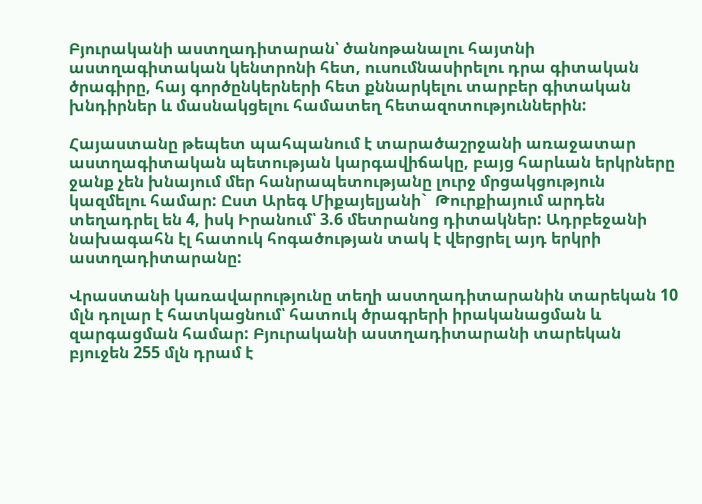Բյուրականի աստղադիտարան՝ ծանոթանալու հայտնի աստղագիտական կենտրոնի հետ, ուսումնասիրելու դրա գիտական ծրագիրը, հայ գործընկերների հետ քննարկելու տարբեր գիտական խնդիրներ և մասնակցելու համատեղ հետազոտություններին:

Հայաստանը թեպետ պահպանում է տարածաշրջանի առաջատար աստղագիտական պետության կարգավիճակը, բայց հարևան երկրները ջանք չեն խնայում մեր հանրապետությանը լուրջ մրցակցություն կազմելու համար: Ըստ Արեգ Միքայելյանի`  Թուրքիայում արդեն տեղադրել են 4, իսկ Իրանում՝ 3.6 մետրանոց դիտակներ: Ադրբեջանի նախագահն էլ հատուկ հոգածության տակ է վերցրել այդ երկրի աստղադիտարանը:

Վրաստանի կառավարությունը տեղի աստղադիտարանին տարեկան 10 մլն դոլար է հատկացնում՝ հատուկ ծրագրերի իրականացման և զարգացման համար: Բյուրականի աստղադիտարանի տարեկան բյուջեն 255 մլն դրամ է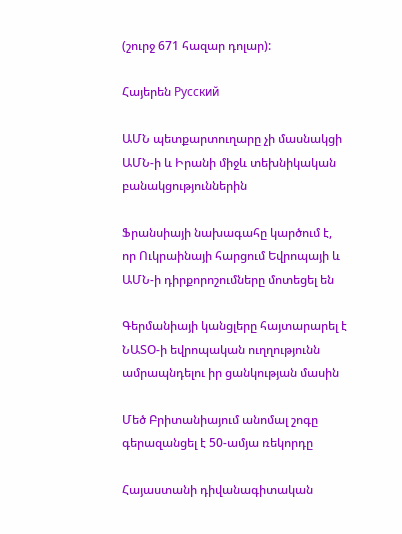(շուրջ 671 հազար դոլար):

Հայերեն Русский

ԱՄՆ պետքարտուղարը չի մասնակցի ԱՄՆ-ի և Իրանի միջև տեխնիկական բանակցություններին

Ֆրանսիայի նախագահը կարծում է, որ Ուկրաինայի հարցում Եվրոպայի և ԱՄՆ-ի դիրքորոշումները մոտեցել են

Գերմանիայի կանցլերը հայտարարել է ՆԱՏՕ-ի եվրոպական ուղղությունն ամրապնդելու իր ցանկության մասին

Մեծ Բրիտանիայում անոմալ շոգը գերազանցել է 50-ամյա ռեկորդը

Հայաստանի դիվանագիտական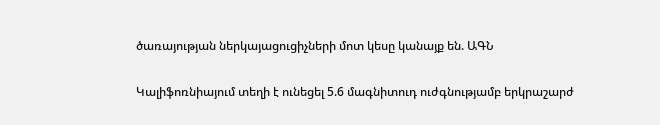ծառայության ներկայացուցիչների մոտ կեսը կանայք են. ԱԳՆ

Կալիֆոռնիայում տեղի է ունեցել 5.6 մագնիտուդ ուժգնությամբ երկրաշարժ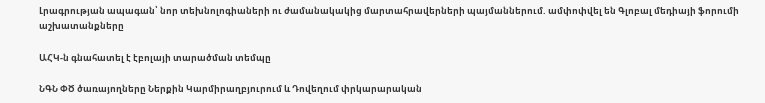Լրագրության ապագան՝ նոր տեխնոլոգիաների ու ժամանակակից մարտահրավերների պայմաններում. ամփոփվել են Գլոբալ մեդիայի ֆորումի աշխատանքները

ԱՀԿ-ն գնահատել է էբոլայի տարածման տեմպը

ՆԳՆ ՓԾ ծառայողները Ներքին Կարմիրաղբյուրում և Դովեղում փրկարարական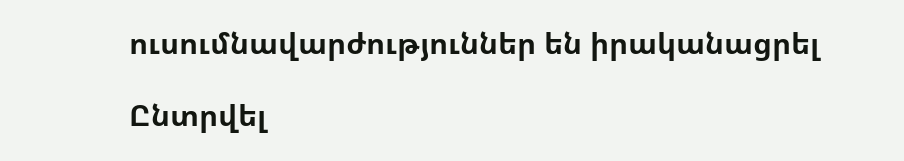ուսումնավարժություններ են իրականացրել

Ընտրվել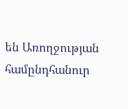են Առողջության համընդհանուր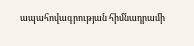ապահովագրության հիմնադրամի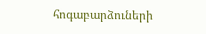հոգաբարձուների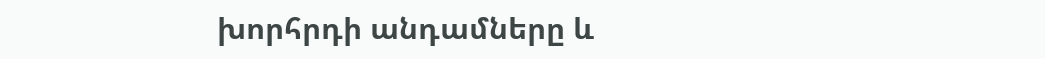խորհրդի անդամները և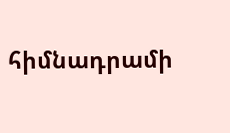հիմնադրամի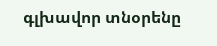գլխավոր տնօրենը